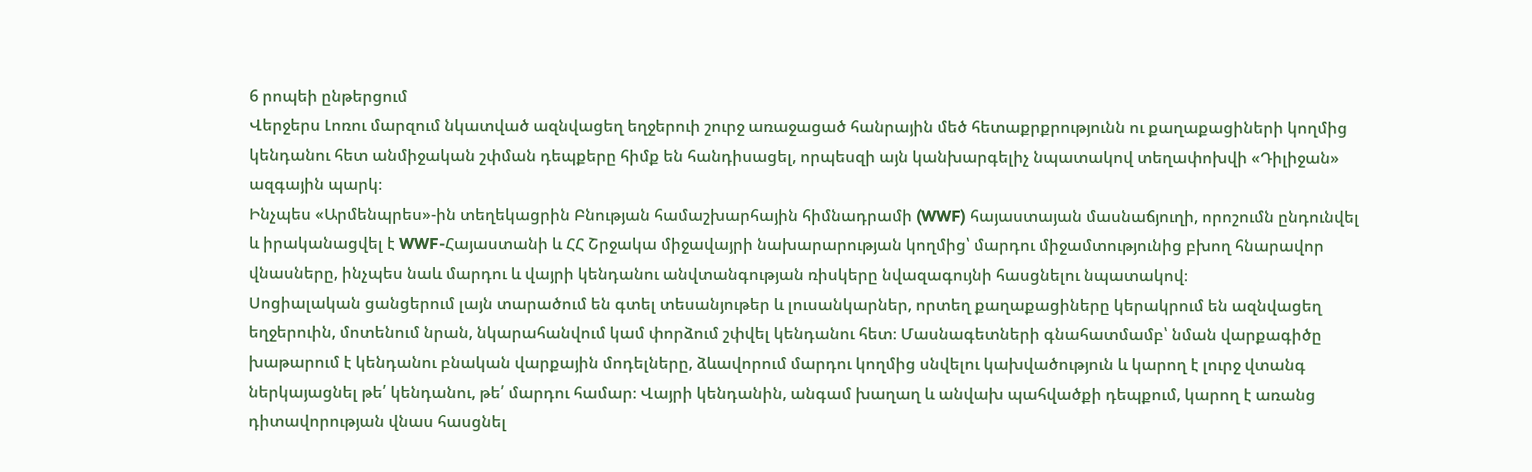6 րոպեի ընթերցում
Վերջերս Լոռու մարզում նկատված ազնվացեղ եղջերուի շուրջ առաջացած հանրային մեծ հետաքրքրությունն ու քաղաքացիների կողմից կենդանու հետ անմիջական շփման դեպքերը հիմք են հանդիսացել, որպեսզի այն կանխարգելիչ նպատակով տեղափոխվի «Դիլիջան» ազգային պարկ։
Ինչպես «Արմենպրես»-ին տեղեկացրին Բնության համաշխարհային հիմնադրամի (WWF) հայաստայան մասնաճյուղի, որոշումն ընդունվել և իրականացվել է WWF-Հայաստանի և ՀՀ Շրջակա միջավայրի նախարարության կողմից՝ մարդու միջամտությունից բխող հնարավոր վնասները, ինչպես նաև մարդու և վայրի կենդանու անվտանգության ռիսկերը նվազագույնի հասցնելու նպատակով։
Սոցիալական ցանցերում լայն տարածում են գտել տեսանյութեր և լուսանկարներ, որտեղ քաղաքացիները կերակրում են ազնվացեղ եղջերուին, մոտենում նրան, նկարահանվում կամ փորձում շփվել կենդանու հետ։ Մասնագետների գնահատմամբ՝ նման վարքագիծը խաթարում է կենդանու բնական վարքային մոդելները, ձևավորում մարդու կողմից սնվելու կախվածություն և կարող է լուրջ վտանգ ներկայացնել թե՛ կենդանու, թե՛ մարդու համար։ Վայրի կենդանին, անգամ խաղաղ և անվախ պահվածքի դեպքում, կարող է առանց դիտավորության վնաս հասցնել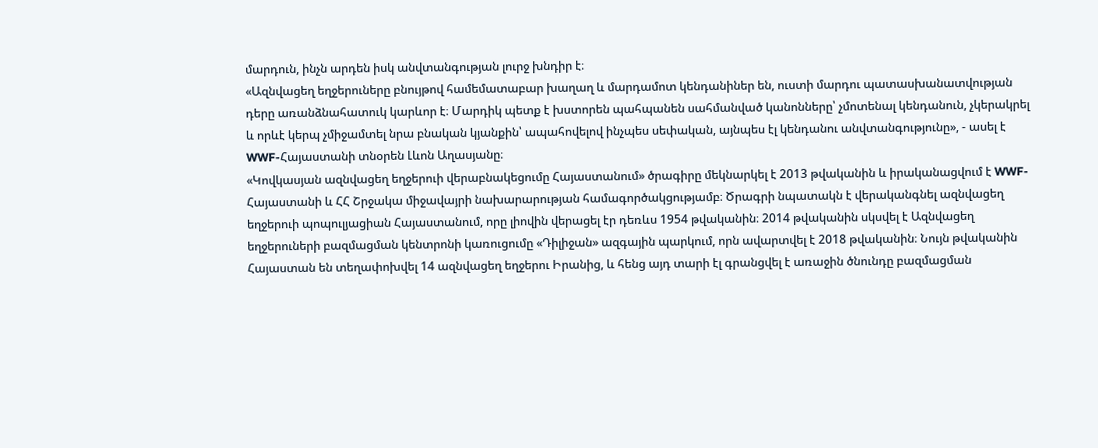մարդուն, ինչն արդեն իսկ անվտանգության լուրջ խնդիր է։
«Ազնվացեղ եղջերուները բնույթով համեմատաբար խաղաղ և մարդամոտ կենդանիներ են, ուստի մարդու պատասխանատվության դերը առանձնահատուկ կարևոր է։ Մարդիկ պետք է խստորեն պահպանեն սահմանված կանոնները՝ չմոտենալ կենդանուն, չկերակրել և որևէ կերպ չմիջամտել նրա բնական կյանքին՝ ապահովելով ինչպես սեփական, այնպես էլ կենդանու անվտանգությունը», - ասել է WWF-Հայաստանի տնօրեն Լևոն Աղասյանը։
«Կովկասյան ազնվացեղ եղջերուի վերաբնակեցումը Հայաստանում» ծրագիրը մեկնարկել է 2013 թվականին և իրականացվում է WWF-Հայաստանի և ՀՀ Շրջակա միջավայրի նախարարության համագործակցությամբ։ Ծրագրի նպատակն է վերականգնել ազնվացեղ եղջերուի պոպուլյացիան Հայաստանում, որը լիովին վերացել էր դեռևս 1954 թվականին։ 2014 թվականին սկսվել է Ազնվացեղ եղջերուների բազմացման կենտրոնի կառուցումը «Դիլիջան» ազգային պարկում, որն ավարտվել է 2018 թվականին։ Նույն թվականին Հայաստան են տեղափոխվել 14 ազնվացեղ եղջերու Իրանից, և հենց այդ տարի էլ գրանցվել է առաջին ծնունդը բազմացման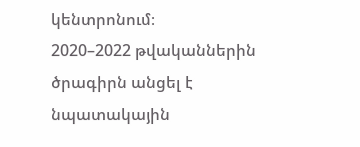կենտրոնում։
2020–2022 թվականներին ծրագիրն անցել է նպատակային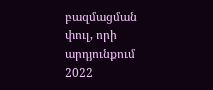բազմացման փուլ, որի արդյունքում 2022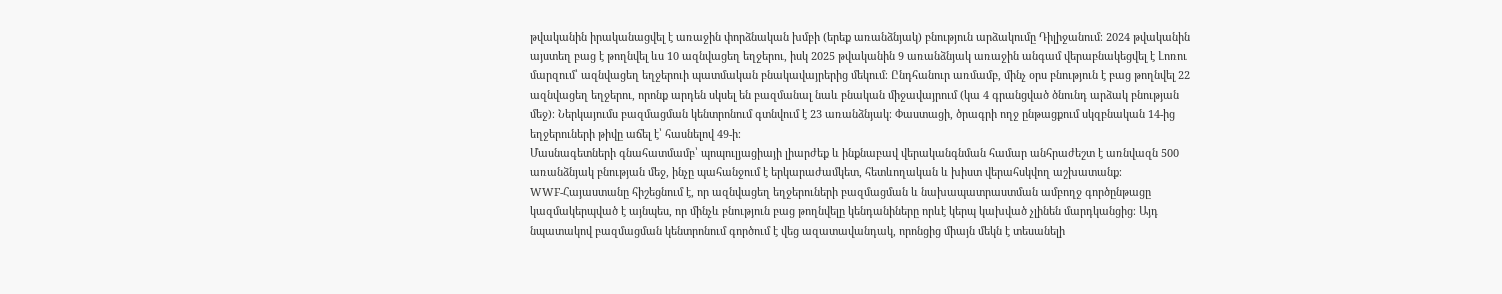թվականին իրականացվել է առաջին փորձնական խմբի (երեք առանձնյակ) բնություն արձակումը Դիլիջանում։ 2024 թվականին այստեղ բաց է թողնվել ևս 10 ազնվացեղ եղջերու, իսկ 2025 թվականին 9 առանձնյակ առաջին անգամ վերաբնակեցվել է Լոռու մարզում՝ ազնվացեղ եղջերուի պատմական բնակավայրերից մեկում։ Ընդհանուր առմամբ, մինչ օրս բնություն է բաց թողնվել 22 ազնվացեղ եղջերու, որոնք արդեն սկսել են բազմանալ նաև բնական միջավայրում (կա 4 գրանցված ծնունդ արձակ բնության մեջ)։ Ներկայումս բազմացման կենտրոնում գտնվում է 23 առանձնյակ։ Փաստացի, ծրագրի ողջ ընթացքում սկզբնական 14-ից եղջերուների թիվը աճել է՝ հասնելով 49-ի։
Մասնագետների գնահատմամբ՝ պոպուլյացիայի լիարժեք և ինքնաբավ վերականգնման համար անհրաժեշտ է առնվազն 500 առանձնյակ բնության մեջ, ինչը պահանջում է երկարաժամկետ, հետևողական և խիստ վերահսկվող աշխատանք։
WWF-Հայաստանը հիշեցնում է, որ ազնվացեղ եղջերուների բազմացման և նախապատրաստման ամբողջ գործընթացը կազմակերպված է այնպես, որ մինչև բնություն բաց թողնվելը կենդանիները որևէ կերպ կախված չլինեն մարդկանցից։ Այդ նպատակով բազմացման կենտրոնում գործում է վեց ազատավանդակ, որոնցից միայն մեկն է տեսանելի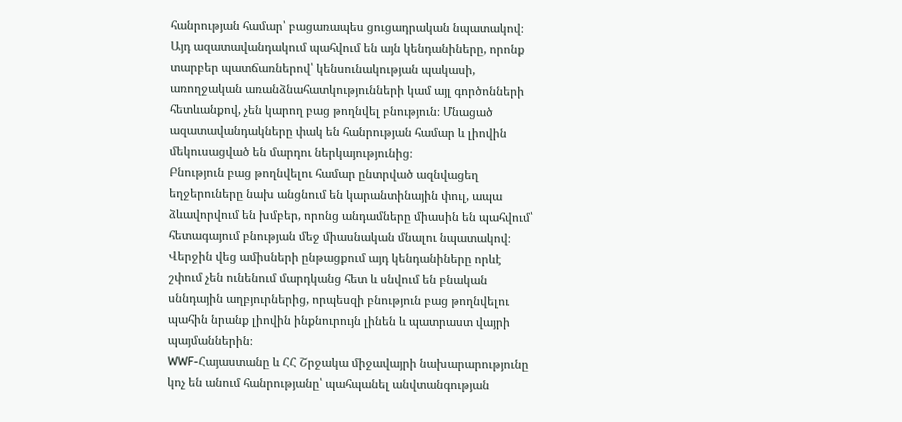հանրության համար՝ բացառապես ցուցադրական նպատակով։ Այդ ազատավանդակում պահվում են այն կենդանիները, որոնք տարբեր պատճառներով՝ կենսունակության պակասի, առողջական առանձնահատկությունների կամ այլ գործոնների հետևանքով, չեն կարող բաց թողնվել բնություն։ Մնացած ազատավանդակները փակ են հանրության համար և լիովին մեկուսացված են մարդու ներկայությունից։
Բնություն բաց թողնվելու համար ընտրված ազնվացեղ եղջերուները նախ անցնում են կարանտինային փուլ, ապա ձևավորվում են խմբեր, որոնց անդամները միասին են պահվում՝ հետագայում բնության մեջ միասնական մնալու նպատակով։ Վերջին վեց ամիսների ընթացքում այդ կենդանիները որևէ շփում չեն ունենում մարդկանց հետ և սնվում են բնական սննդային աղբյուրներից, որպեսզի բնություն բաց թողնվելու պահին նրանք լիովին ինքնուրույն լինեն և պատրաստ վայրի պայմաններին։
WWF-Հայաստանը և ՀՀ Շրջակա միջավայրի նախարարությունը կոչ են անում հանրությանը՝ պահպանել անվտանգության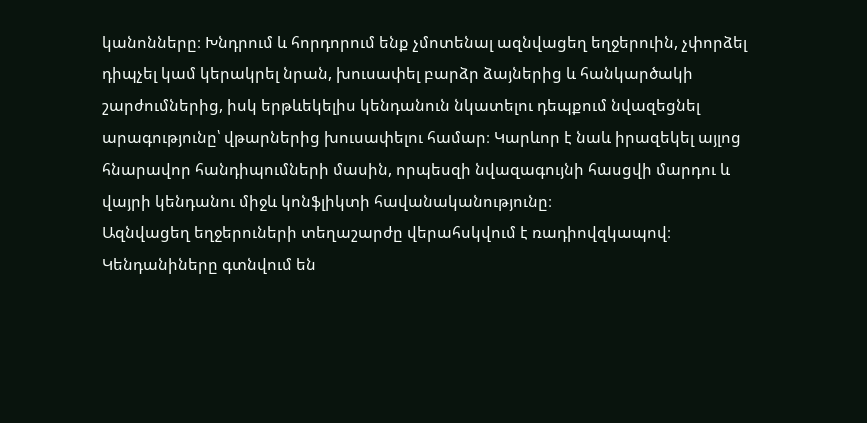կանոնները։ Խնդրում և հորդորում ենք չմոտենալ ազնվացեղ եղջերուին, չփորձել դիպչել կամ կերակրել նրան, խուսափել բարձր ձայներից և հանկարծակի շարժումներից, իսկ երթևեկելիս կենդանուն նկատելու դեպքում նվազեցնել արագությունը՝ վթարներից խուսափելու համար։ Կարևոր է նաև իրազեկել այլոց հնարավոր հանդիպումների մասին, որպեսզի նվազագույնի հասցվի մարդու և վայրի կենդանու միջև կոնֆլիկտի հավանականությունը։
Ազնվացեղ եղջերուների տեղաշարժը վերահսկվում է ռադիովզկապով։ Կենդանիները գտնվում են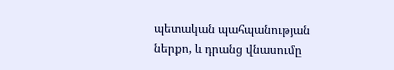պետական պահպանության ներքո, և դրանց վնասումը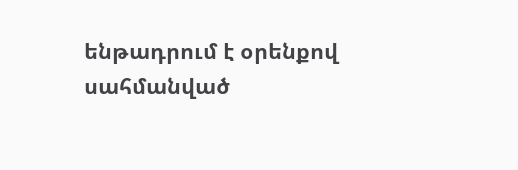ենթադրում է օրենքով սահմանված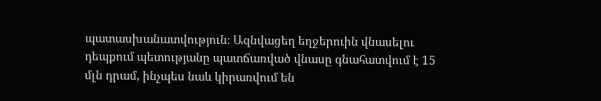պատասխանատվություն։ Ազնվացեղ եղջերուին վնասելու դեպքում պետությանը պատճառված վնասը գնահատվում է 15 մլն դրամ, ինչպես նաև կիրառվում են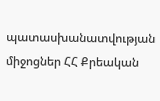պատասխանատվության միջոցներ ՀՀ Քրեական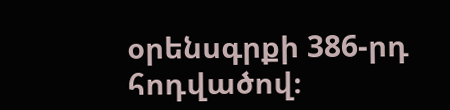օրենսգրքի 386-րդ հոդվածով։